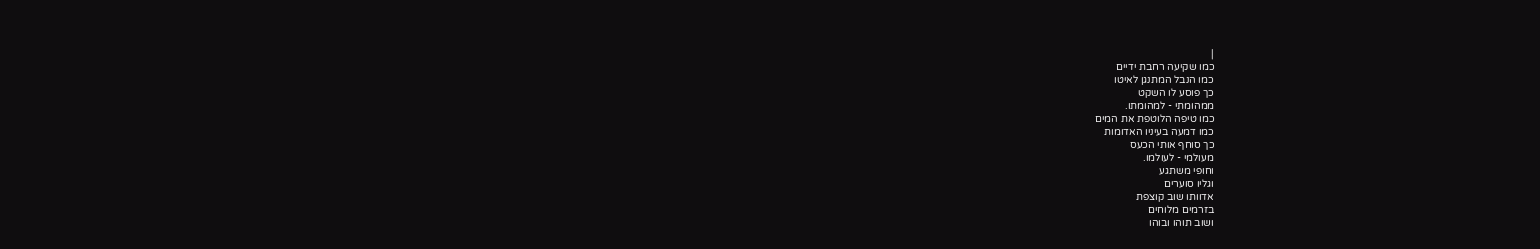|
כמו שקיעה רחבת ידיים
כמו הנבל המתנגן לאיטו
כך פוסע לו השקט
ממהומתי - למהומתו.
כמו טיפה הלוטפת את המים
כמו דמעה בעיניו האדומות
כך סוחף אותי הכעס
מעולמי - לעולמו.
וחופי משתגע
וגליו סוערים
אדוותו שוב קוצפת
בזרמים מלוחים
ושוב תוהו ובוהו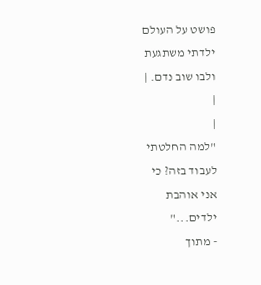פושט על העולם
ילדתי משתגעת
ולבו שוב נדם. |
|
|
"למה החלטתי
לעבוד בזה? כי
אני אוהבת
ילדים..."
- מתוך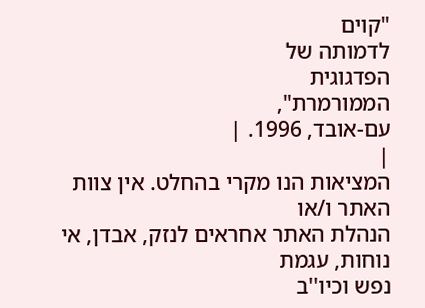"קוים
לדמותה של
הפדגוגית
הממורמרת",
עם-אובד, 1996. |
|
המציאות הנו מקרי בהחלט. אין צוות האתר ו/או
הנהלת האתר אחראים לנזק, אבדן, אי נוחות, עגמת
נפש וכיו''ב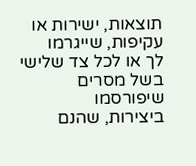תוצאות, ישירות או עקיפות, שייגרמו
לך או לכל צד שלישי בשל מסרים שיפורסמו
ביצירות, שהנם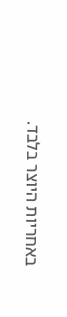באחריות היוצר בלבד.